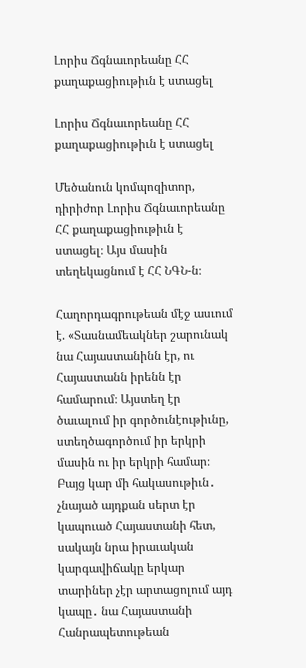Լորիս Ճգնաւորեանը ՀՀ քաղաքացիութիւն է ստացել

Լորիս Ճգնաւորեանը ՀՀ քաղաքացիութիւն է ստացել

Մեծանուն կոմպոզիտոր, դիրիժոր Լորիս Ճգնաւորեանը ՀՀ քաղաքացիութիւն է ստացել։ Այս մասին տեղեկացնում է ՀՀ ՆԳՆ-ն։

Հաղորդագրութեան մէջ ասւում է. «Տասնամեակներ շարունակ նա Հայաստանինն էր, ու Հայաստանն իրենն էր համարում։ Այստեղ էր ծաւալում իր գործունէութիւնը, ստեղծագործում իր երկրի մասին ու իր երկրի համար։ Բայց կար մի հակասութիւն․ չնայած այդքան սերտ էր կապուած Հայաստանի հետ, սակայն նրա իրաւական կարգավիճակը երկար տարիներ չէր արտացոլում այդ կապը․ նա Հայաստանի Հանրապետութեան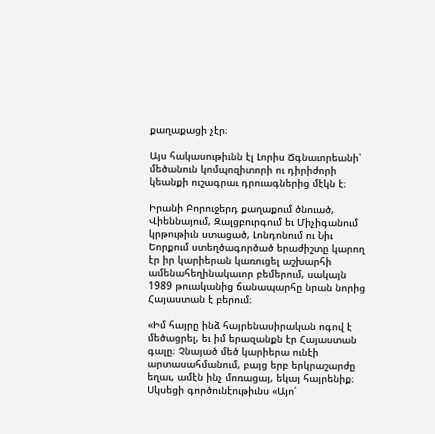քաղաքացի չէր։

Այս հակասութիւնն էլ Լորիս Ճգնաւորեանի՝ մեծանուն կոմպոզիտորի ու դիրիժորի կեանքի ուշագրաւ դրուագներից մէկն է։

Իրանի Բորուջերդ քաղաքում ծնուած, Վիեննայում, Զալցբուրգում եւ Միչիգանում կրթութիւն ստացած, Լոնդոնում ու Նիւ Եորքում ստեղծագործած երաժիշտը կարող էր իր կարիերան կառուցել աշխարհի ամենահեղինակաւոր բեմերում, սակայն 1989 թուականից ճանապարհը նրան նորից Հայաստան է բերում։

«Իմ հայրը ինձ հայրենասիրական ոգով է մեծացրել, եւ իմ երազանքն էր Հայաստան գալը։ Չնայած մեծ կարիերա ունէի արտասահմանում, բայց երբ երկրաշարժը եղաւ, ամէն ինչ մոռացայ, եկայ հայրենիք։ Սկսեցի գործունէութիւնս «Այո՛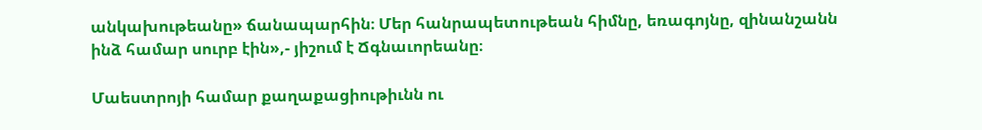անկախութեանը» ճանապարհին։ Մեր հանրապետութեան հիմնը, եռագոյնը, զինանշանն ինձ համար սուրբ էին»,- յիշում է Ճգնաւորեանը։

Մաեստրոյի համար քաղաքացիութիւնն ու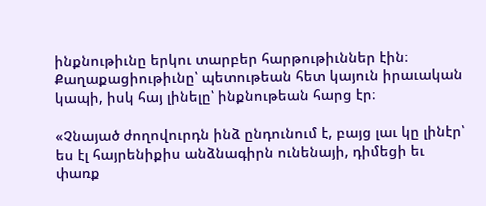ինքնութիւնը երկու տարբեր հարթութիւններ էին։ Քաղաքացիութիւնը՝ պետութեան հետ կայուն իրաւական կապի, իսկ հայ լինելը՝ ինքնութեան հարց էր։

«Չնայած ժողովուրդն ինձ ընդունում է, բայց լաւ կը լինէր՝ ես էլ հայրենիքիս անձնագիրն ունենայի, դիմեցի եւ փառք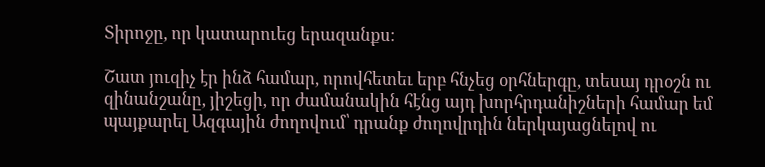Տիրոջը, որ կատարուեց երազանքս։

Շատ յուզիչ էր ինձ համար, որովհետեւ երբ հնչեց օրհներգը, տեսայ դրօշն ու զինանշանը, յիշեցի, որ ժամանակին հէնց այդ խորհրդանիշների համար եմ պայքարել Ազգային ժողովում՝ դրանք ժողովրդին ներկայացնելով ու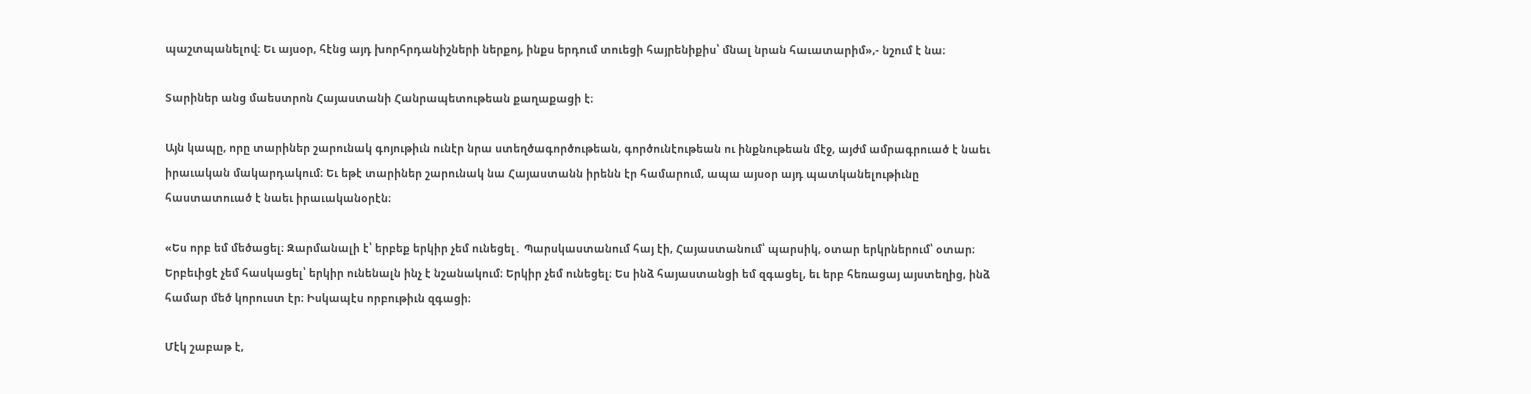պաշտպանելով։ Եւ այսօր, հէնց այդ խորհրդանիշների ներքոյ, ինքս երդում տուեցի հայրենիքիս՝ մնալ նրան հաւատարիմ»,- նշում է նա։

Տարիներ անց մաեստրոն Հայաստանի Հանրապետութեան քաղաքացի է։

Այն կապը, որը տարիներ շարունակ գոյութիւն ունէր նրա ստեղծագործութեան, գործունէութեան ու ինքնութեան մէջ, այժմ ամրագրուած է նաեւ իրաւական մակարդակում։ Եւ եթէ տարիներ շարունակ նա Հայաստանն իրենն էր համարում, ապա այսօր այդ պատկանելութիւնը հաստատուած է նաեւ իրաւականօրէն։

«Ես որբ եմ մեծացել։ Զարմանալի է՝ երբեք երկիր չեմ ունեցել․ Պարսկաստանում հայ էի, Հայաստանում՝ պարսիկ, օտար երկրներում՝ օտար։ Երբեւիցէ չեմ հասկացել՝ երկիր ունենալն ինչ է նշանակում։ Երկիր չեմ ունեցել։ Ես ինձ հայաստանցի եմ զգացել, եւ երբ հեռացայ այստեղից, ինձ համար մեծ կորուստ էր։ Իսկապէս որբութիւն զգացի։

Մէկ շաբաթ է,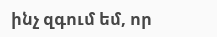ինչ զգում եմ, որ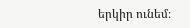երկիր ունեմ։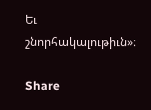Եւ շնորհակալութիւն»։

Share